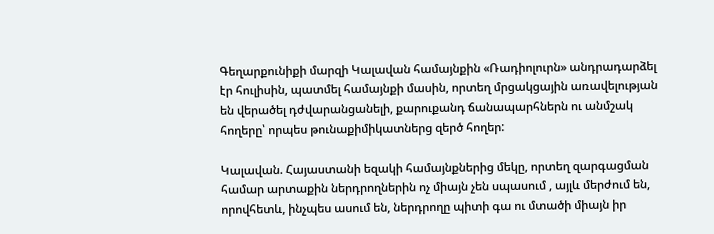Գեղարքունիքի մարզի Կալավան համայնքին «Ռադիոլուրն» անդրադարձել էր հուլիսին, պատմել համայնքի մասին, որտեղ մրցակցային առավելության են վերածել դժվարանցանելի, քարուքանդ ճանապարհներն ու անմշակ հողերը՝ որպես թունաքիմիկատներց զերծ հողեր:

Կալավան. Հայաստանի եզակի համայնքներից մեկը, որտեղ զարգացման համար արտաքին ներդրողներին ոչ միայն չեն սպասում , այլև մերժում են, որովհետև, ինչպես ասում են, ներդրողը պիտի գա ու մտածի միայն իր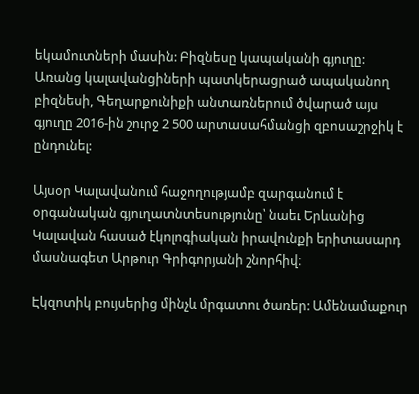եկամուտների մասին: Բիզնեսը կապականի գյուղը: Առանց կալավանցիների պատկերացրած ապականող բիզնեսի, Գեղարքունիքի անտառներում ծվարած այս գյուղը 2016-ին շուրջ 2 500 արտասահմանցի զբոսաշրջիկ է ընդունել:

Այսօր Կալավանում հաջողությամբ զարգանում է օրգանական գյուղատնտեսությունը՝ նաեւ Երևանից Կալավան հասած էկոլոգիական իրավունքի երիտասարդ մասնագետ Արթուր Գրիգորյանի շնորհիվ։

Էկզոտիկ բույսերից մինչև մրգատու ծառեր: Ամենամաքուր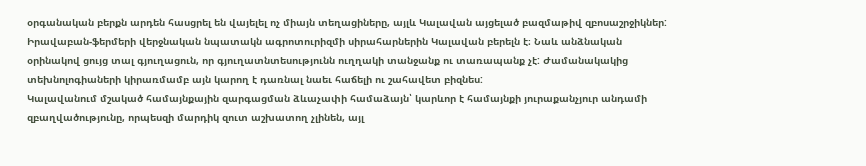օրգանական բերքն արդեն հասցրել են վայելել ոչ միայն տեղացիները, այլև Կալավան այցելած բազմաթիվ զբոսաշրջիկներ: Իրավաբան-ֆերմերի վերջնական նպատակն ագրոտուրիզմի սիրահարներին Կալավան բերելն է։ Նաև անձնական օրինակով ցույց տալ գյուղացուն, որ գյուղատնտեսությունն ուղղակի տանջանք ու տառապանք չէ: Ժամանակակից տեխնոլոգիաների կիրառմամբ այն կարող է դառնալ նաեւ հաճելի ու շահավետ բիզնես:
Կալավանում մշակած համայնքային զարգացման ձևաչափի համաձայն՝ կարևոր է համայնքի յուրաքանչյուր անդամի զբաղվածությունը, որպեսզի մարդիկ զուտ աշխատող չլինեն, այլ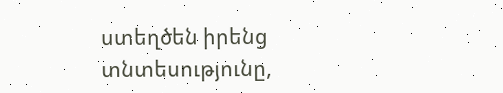ստեղծեն իրենց տնտեսությունը,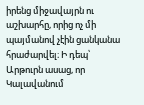իրենց միջավայրն ու աշխարհը, որից ոչ մի պայմանով չէին ցանկանա հրաժարվել։ Ի դեպ՝ Արթուրն ասաց, որ Կալավանում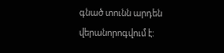գնած տունն արդեն վերանորոգվում է: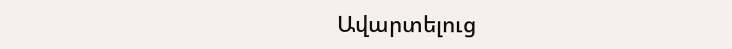Ավարտելուց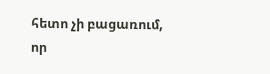հետո չի բացառում, որ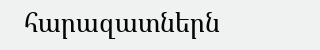հարազատներն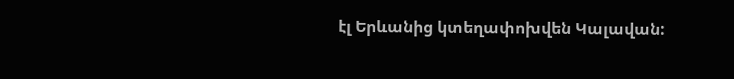էլ Երևանից կտեղափոխվեն Կալավան: